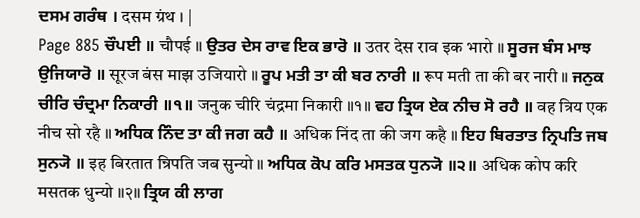ਦਸਮ ਗਰੰਥ । दसम ग्रंथ । |
Page 885 ਚੌਪਈ ॥ चौपई ॥ ਉਤਰ ਦੇਸ ਰਾਵ ਇਕ ਭਾਰੋ ॥ उतर देस राव इक भारो ॥ ਸੂਰਜ ਬੰਸ ਮਾਝ ਉਜਿਯਾਰੋ ॥ सूरज बंस माझ उजियारो ॥ ਰੂਪ ਮਤੀ ਤਾ ਕੀ ਬਰ ਨਾਰੀ ॥ रूप मती ता की बर नारी ॥ ਜਨੁਕ ਚੀਰਿ ਚੰਦ੍ਰਮਾ ਨਿਕਾਰੀ ॥੧॥ जनुक चीरि चंद्रमा निकारी ॥१॥ ਵਹ ਤ੍ਰਿਯ ਏਕ ਨੀਚ ਸੋ ਰਹੈ ॥ वह त्रिय एक नीच सो रहै ॥ ਅਧਿਕ ਨਿੰਦ ਤਾ ਕੀ ਜਗ ਕਹੈ ॥ अधिक निंद ता की जग कहै ॥ ਇਹ ਬਿਰਤਾਤ ਨ੍ਰਿਪਤਿ ਜਬ ਸੁਨ੍ਯੋ ॥ इह बिरतात न्रिपति जब सुन्यो ॥ ਅਧਿਕ ਕੋਪ ਕਰਿ ਮਸਤਕ ਧੁਨ੍ਯੋ ॥੨॥ अधिक कोप करि मसतक धुन्यो ॥२॥ ਤ੍ਰਿਯ ਕੀ ਲਾਗ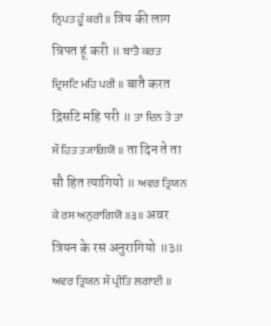ਨ੍ਰਿਪਤ ਹੂੰ ਕਰੀ ॥ त्रिय की लाग न्रिपत हूं करी ॥ ਬਾਤੈ ਕਰਤ ਦ੍ਰਿਸਟਿ ਮਹਿ ਪਰੀ ॥ बातै करत द्रिसटि महि परी ॥ ਤਾ ਦਿਨ ਤੇ ਤਾ ਸੌ ਹਿਤ ਤ੍ਯਾਗਿਯੋ ॥ ता दिन ते ता सौ हित त्यागियो ॥ ਅਵਰ ਤ੍ਰਿਯਨ ਕੇ ਰਸ ਅਨੁਰਾਗਿਯੋ ॥੩॥ अवर त्रियन के रस अनुरागियो ॥३॥ ਅਵਰ ਤ੍ਰਿਯਨ ਸੌ ਪ੍ਰੀਤਿ ਲਗਾਈ ॥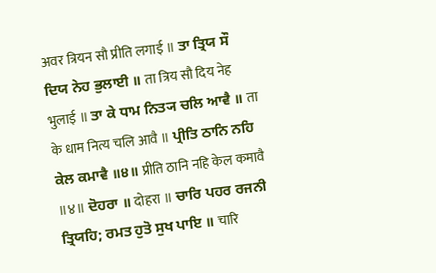अवर त्रियन सौ प्रीति लगाई ॥ ਤਾ ਤ੍ਰਿਯ ਸੌ ਦਿਯ ਨੇਹ ਭੁਲਾਈ ॥ ता त्रिय सौ दिय नेह भुलाई ॥ ਤਾ ਕੇ ਧਾਮ ਨਿਤ੍ਯ ਚਲਿ ਆਵੈ ॥ ता के धाम नित्य चलि आवै ॥ ਪ੍ਰੀਤਿ ਠਾਨਿ ਨਹਿ ਕੇਲ ਕਮਾਵੈ ॥੪॥ प्रीति ठानि नहि केल कमावै ॥४॥ ਦੋਹਰਾ ॥ दोहरा ॥ ਚਾਰਿ ਪਹਰ ਰਜਨੀ ਤ੍ਰਿਯਹਿ; ਰਮਤ ਹੁਤੋ ਸੁਖ ਪਾਇ ॥ चारि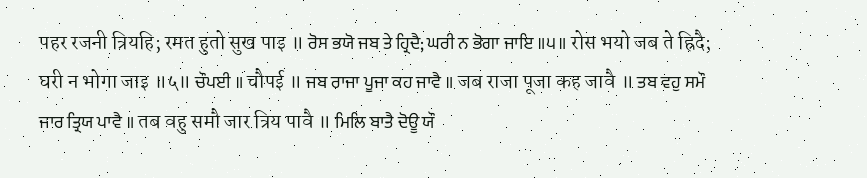पहर रजनी त्रियहि; रमत हुतो सुख पाइ ॥ ਰੋਸ ਭਯੋ ਜਬ ਤੇ ਹ੍ਰਿਦੈ; ਘਰੀ ਨ ਭੋਗਾ ਜਾਇ ॥੫॥ रोस भयो जब ते ह्रिदै; घरी न भोगा जाइ ॥५॥ ਚੌਪਈ ॥ चौपई ॥ ਜਬ ਰਾਜਾ ਪੂਜਾ ਕਹ ਜਾਵੈ ॥ जब राजा पूजा कह जावै ॥ ਤਬ ਵਹੁ ਸਮੌ ਜਾਰ ਤ੍ਰਿਯ ਪਾਵੈ ॥ तब वहु समौ जार त्रिय पावै ॥ ਮਿਲਿ ਬਾਤੈ ਦੋਊ ਯੌ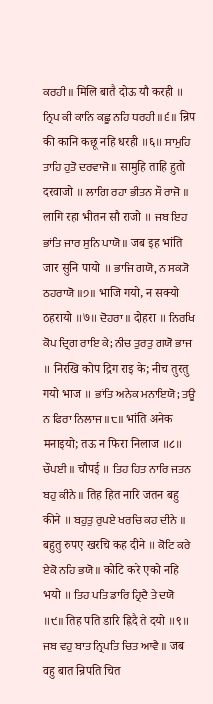ਕਰਹੀ ॥ मिलि बातै दोऊ यौ करही ॥ ਨ੍ਰਿਪ ਕੀ ਕਾਨਿ ਕਛੂ ਨਹਿ ਧਰਹੀ ॥੬॥ न्रिप की कानि कछू नहि धरही ॥६॥ ਸਾਮੁਹਿ ਤਾਹਿ ਹੁਤੋ ਦਰਵਾਜੋ ॥ सामुहि ताहि हुतो दरवाजो ॥ ਲਾਗਿ ਰਹਾ ਭੀਤਨ ਸੌ ਰਾਜੋ ॥ लागि रहा भीतन सौ राजो ॥ ਜਬ ਇਹ ਭਾਂਤਿ ਜਾਰ ਸੁਨਿ ਪਾਯੋ ॥ जब इह भांति जार सुनि पायो ॥ ਭਾਜਿ ਗਯੋ, ਨ ਸਕ੍ਯੋ ਠਹਰਾਯੋ ॥੭॥ भाजि गयो, न सक्यो ठहरायो ॥७॥ ਦੋਹਰਾ ॥ दोहरा ॥ ਨਿਰਖਿ ਕੋਪ ਦ੍ਰਿਗ ਰਾਇ ਕੇ; ਨੀਚ ਤੁਰਤੁ ਗਯੋ ਭਾਜ ॥ निरखि कोप द्रिग राइ के; नीच तुरतु गयो भाज ॥ ਭਾਂਤਿ ਅਨੇਕ ਮਨਾਇਯੋ; ਤਊ ਨ ਫਿਰਾ ਨਿਲਾਜ ॥੮॥ भांति अनेक मनाइयो; तऊ न फिरा निलाज ॥८॥ ਚੌਪਈ ॥ चौपई ॥ ਤਿਹ ਹਿਤ ਨਾਰਿ ਜਤਨ ਬਹੁ ਕੀਨੇ ॥ तिह हित नारि जतन बहु कीने ॥ ਬਹੁਤੁ ਰੁਪਏ ਖਰਚਿ ਕਹ ਦੀਨੇ ॥ बहुतु रुपए खरचि कह दीने ॥ ਕੋਟਿ ਕਰੇ ਏਕੋ ਨਹਿ ਭਯੋ ॥ कोटि करे एको नहि भयो ॥ ਤਿਹ ਪਤਿ ਡਾਰਿ ਹ੍ਰਿਦੈ ਤੇ ਦਯੋ ॥੯॥ तिह पति डारि ह्रिदै ते दयो ॥९॥ ਜਬ ਵਹੁ ਬਾਤ ਨ੍ਰਿਪਤਿ ਚਿਤ ਆਵੈ ॥ जब वहु बात न्रिपति चित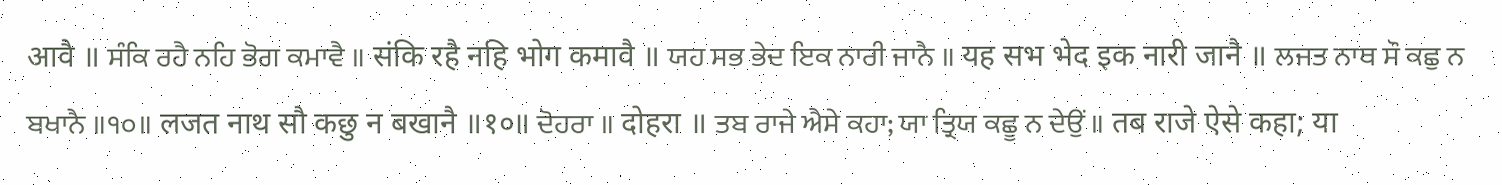आवै ॥ ਸੰਕਿ ਰਹੈ ਨਹਿ ਭੋਗ ਕਮਾਵੈ ॥ संकि रहै नहि भोग कमावै ॥ ਯਹ ਸਭ ਭੇਦ ਇਕ ਨਾਰੀ ਜਾਨੈ ॥ यह सभ भेद इक नारी जानै ॥ ਲਜਤ ਨਾਥ ਸੌ ਕਛੁ ਨ ਬਖਾਨੈ ॥੧੦॥ लजत नाथ सौ कछु न बखानै ॥१०॥ ਦੋਹਰਾ ॥ दोहरा ॥ ਤਬ ਰਾਜੇ ਐਸੇ ਕਹਾ; ਯਾ ਤ੍ਰਿਯ ਕਛੂ ਨ ਦੇਉਂ ॥ तब राजे ऐसे कहा; या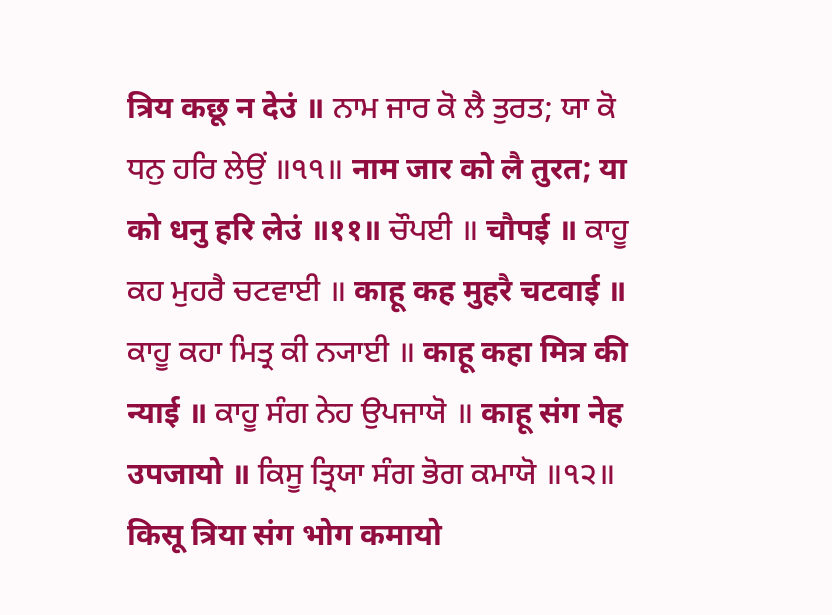त्रिय कछू न देउं ॥ ਨਾਮ ਜਾਰ ਕੋ ਲੈ ਤੁਰਤ; ਯਾ ਕੋ ਧਨੁ ਹਰਿ ਲੇਉਂ ॥੧੧॥ नाम जार को लै तुरत; या को धनु हरि लेउं ॥११॥ ਚੌਪਈ ॥ चौपई ॥ ਕਾਹੂ ਕਹ ਮੁਹਰੈ ਚਟਵਾਈ ॥ काहू कह मुहरै चटवाई ॥ ਕਾਹੂ ਕਹਾ ਮਿਤ੍ਰ ਕੀ ਨ੍ਯਾਈ ॥ काहू कहा मित्र की न्याई ॥ ਕਾਹੂ ਸੰਗ ਨੇਹ ਉਪਜਾਯੋ ॥ काहू संग नेह उपजायो ॥ ਕਿਸੂ ਤ੍ਰਿਯਾ ਸੰਗ ਭੋਗ ਕਮਾਯੋ ॥੧੨॥ किसू त्रिया संग भोग कमायो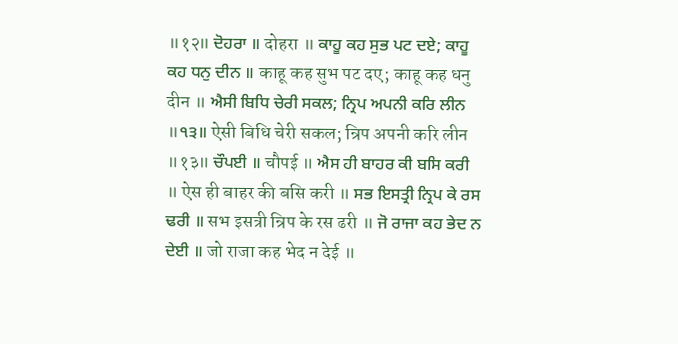॥१२॥ ਦੋਹਰਾ ॥ दोहरा ॥ ਕਾਹੂ ਕਹ ਸੁਭ ਪਟ ਦਏ; ਕਾਹੂ ਕਹ ਧਨੁ ਦੀਨ ॥ काहू कह सुभ पट दए; काहू कह धनु दीन ॥ ਐਸੀ ਬਿਧਿ ਚੇਰੀ ਸਕਲ; ਨ੍ਰਿਪ ਅਪਨੀ ਕਰਿ ਲੀਨ ॥੧੩॥ ऐसी बिधि चेरी सकल; न्रिप अपनी करि लीन ॥१३॥ ਚੌਪਈ ॥ चौपई ॥ ਐਸ ਹੀ ਬਾਹਰ ਕੀ ਬਸਿ ਕਰੀ ॥ ऐस ही बाहर की बसि करी ॥ ਸਭ ਇਸਤ੍ਰੀ ਨ੍ਰਿਪ ਕੇ ਰਸ ਢਰੀ ॥ सभ इसत्री न्रिप के रस ढरी ॥ ਜੋ ਰਾਜਾ ਕਹ ਭੇਦ ਨ ਦੇਈ ॥ जो राजा कह भेद न देई ॥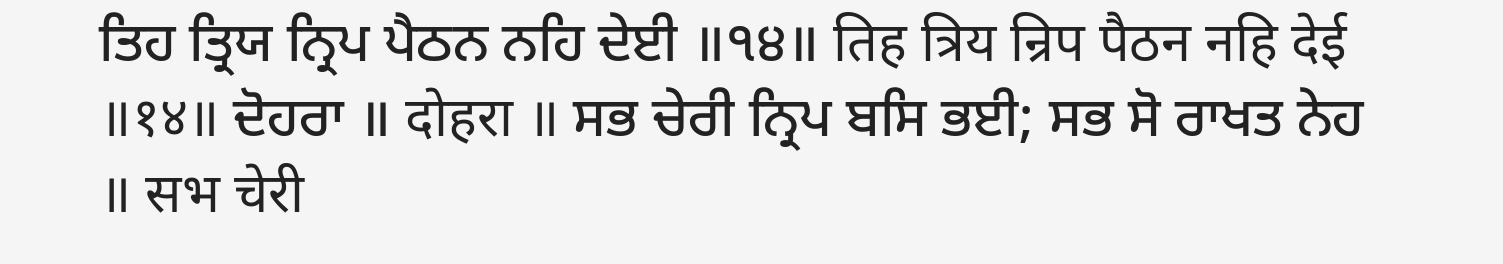ਤਿਹ ਤ੍ਰਿਯ ਨ੍ਰਿਪ ਪੈਠਨ ਨਹਿ ਦੇਈ ॥੧੪॥ तिह त्रिय न्रिप पैठन नहि देई ॥१४॥ ਦੋਹਰਾ ॥ दोहरा ॥ ਸਭ ਚੇਰੀ ਨ੍ਰਿਪ ਬਸਿ ਭਈ; ਸਭ ਸੋ ਰਾਖਤ ਨੇਹ ॥ सभ चेरी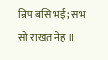न्रिप बसि भई; सभ सो राखत नेह ॥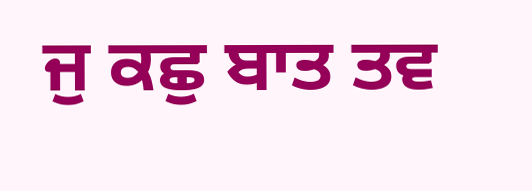ਜੁ ਕਛੁ ਬਾਤ ਤਵ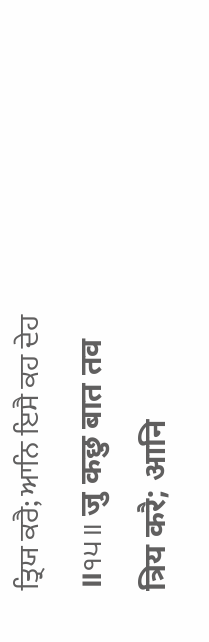ਤ੍ਰਿਯ ਕਰੈ; ਆਨਿ ਇਸੈ ਕਹ ਦੇਹ ॥੧੫॥ जु कछु बात तव त्रिय करै; आनि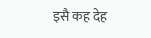इसै कह देह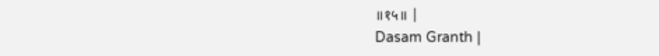॥१५॥ |
Dasam Granth |